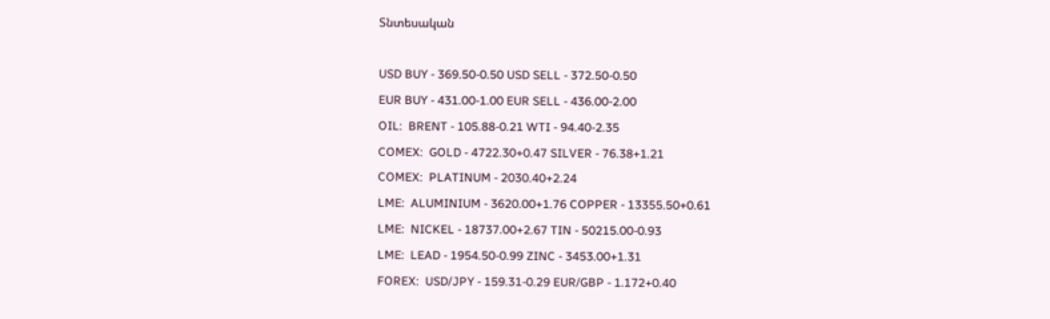Տնտեսական

USD BUY - 369.50-0.50 USD SELL - 372.50-0.50
EUR BUY - 431.00-1.00 EUR SELL - 436.00-2.00
OIL:  BRENT - 105.88-0.21 WTI - 94.40-2.35
COMEX:  GOLD - 4722.30+0.47 SILVER - 76.38+1.21
COMEX:  PLATINUM - 2030.40+2.24
LME:  ALUMINIUM - 3620.00+1.76 COPPER - 13355.50+0.61
LME:  NICKEL - 18737.00+2.67 TIN - 50215.00-0.93
LME:  LEAD - 1954.50-0.99 ZINC - 3453.00+1.31
FOREX:  USD/JPY - 159.31-0.29 EUR/GBP - 1.172+0.40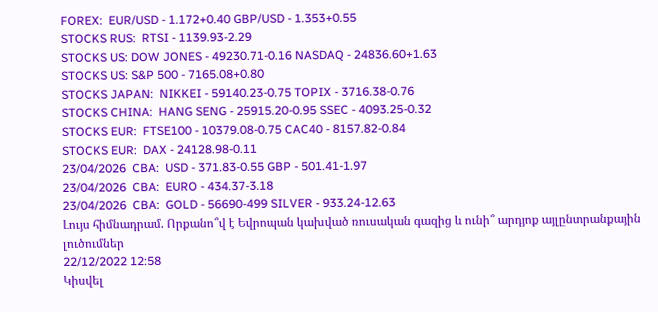FOREX:  EUR/USD - 1.172+0.40 GBP/USD - 1.353+0.55
STOCKS RUS:  RTSI - 1139.93-2.29
STOCKS US: DOW JONES - 49230.71-0.16 NASDAQ - 24836.60+1.63
STOCKS US: S&P 500 - 7165.08+0.80
STOCKS JAPAN:  NIKKEI - 59140.23-0.75 TOPIX - 3716.38-0.76
STOCKS CHINA:  HANG SENG - 25915.20-0.95 SSEC - 4093.25-0.32
STOCKS EUR:  FTSE100 - 10379.08-0.75 CAC40 - 8157.82-0.84
STOCKS EUR:  DAX - 24128.98-0.11
23/04/2026  CBA:  USD - 371.83-0.55 GBP - 501.41-1.97
23/04/2026  CBA:  EURO - 434.37-3.18
23/04/2026  CBA:  GOLD - 56690-499 SILVER - 933.24-12.63
Լույս հիմնադրամ. Որքանո՞վ է Եվրոպան կախված ռուսական գազից և ունի՞ արդյոք այլընտրանքային լուծումներ
22/12/2022 12:58
Կիսվել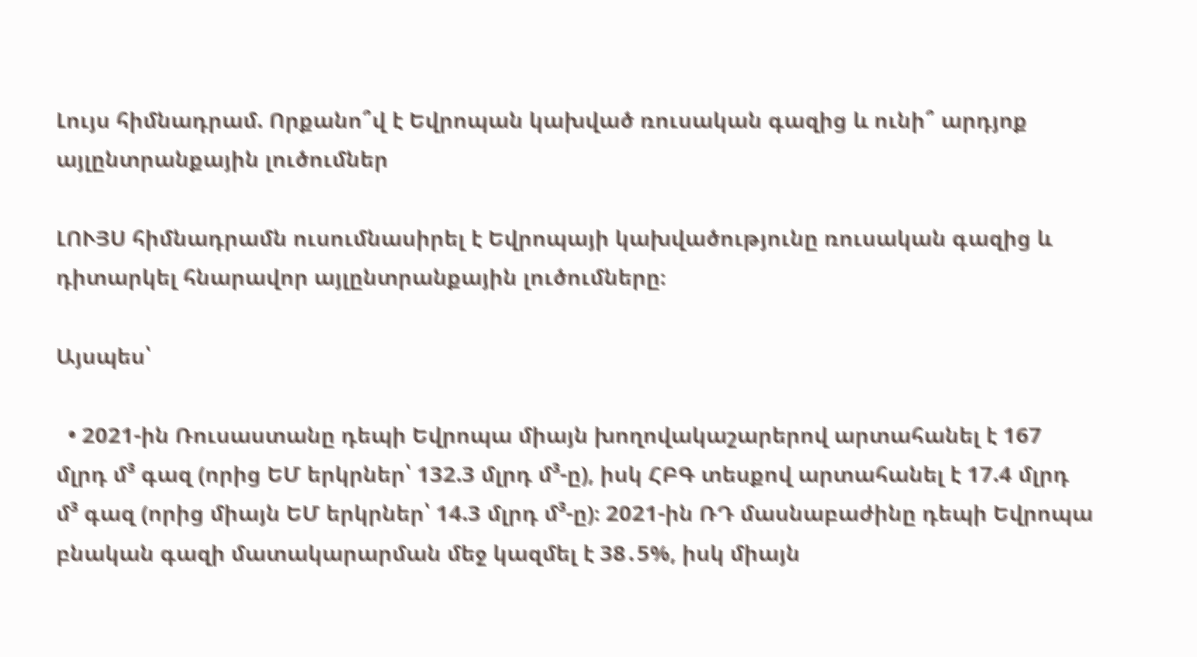Լույս հիմնադրամ. Որքանո՞վ է Եվրոպան կախված ռուսական գազից և ունի՞ արդյոք այլընտրանքային լուծումներ

ԼՈՒՅՍ հիմնադրամն ուսումնասիրել է Եվրոպայի կախվածությունը ռուսական գազից և դիտարկել հնարավոր այլընտրանքային լուծումները։

Այսպես՝

  • 2021-ին Ռուսաստանը դեպի Եվրոպա միայն խողովակաշարերով արտահանել է 167 մլրդ մ³ գազ (որից ԵՄ երկրներ՝ 132.3 մլրդ մ³-ը), իսկ ՀԲԳ տեսքով արտահանել է 17.4 մլրդ մ³ գազ (որից միայն ԵՄ երկրներ՝ 14.3 մլրդ մ³-ը)։ 2021-ին ՌԴ մասնաբաժինը դեպի Եվրոպա բնական գազի մատակարարման մեջ կազմել է 38․5%, իսկ միայն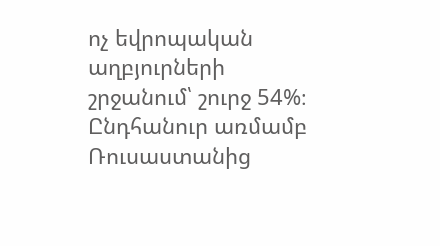ոչ եվրոպական աղբյուրների շրջանում՝ շուրջ 54%։ Ընդհանուր առմամբ Ռուսաստանից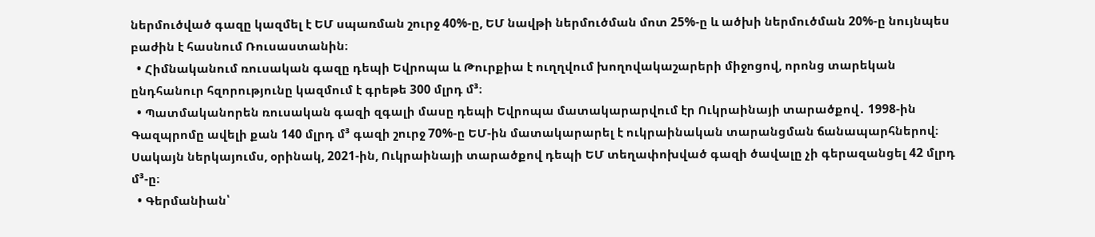ներմուծված գազը կազմել է ԵՄ սպառման շուրջ 40%-ը, ԵՄ նավթի ներմուծման մոտ 25%-ը և ածխի ներմուծման 20%-ը նույնպես բաժին է հասնում Ռուսաստանին։
  • Հիմնականում ռուսական գազը դեպի Եվրոպա և Թուրքիա է ուղղվում խողովակաշարերի միջոցով, որոնց տարեկան ընդհանուր հզորությունը կազմում է գրեթե 300 մլրդ մ³։
  • Պատմականորեն ռուսական գազի զգալի մասը դեպի Եվրոպա մատակարարվում էր Ուկրաինայի տարածքով․ 1998-ին Գազպրոմը ավելի քան 140 մլրդ մ³ գազի շուրջ 70%-ը ԵՄ-ին մատակարարել է ուկրաինական տարանցման ճանապարհներով։ Սակայն ներկայումս, օրինակ, 2021-ին, Ուկրաինայի տարածքով դեպի ԵՄ տեղափոխված գազի ծավալը չի գերազանցել 42 մլրդ մ³-ը։
  • Գերմանիան՝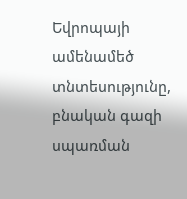Եվրոպայի ամենամեծ տնտեսությունը, բնական գազի սպառման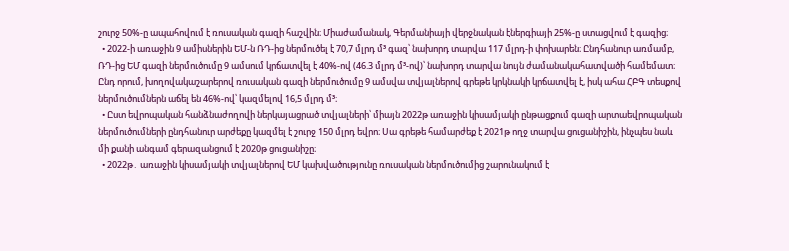շուրջ 50%-ը ապահովում է ռուսական գազի հաշվին։ Միաժամանակ, Գերմանիայի վերջնական էներգիայի 25%-ը ստացվում է գազից։
  • 2022-ի առաջին 9 ամիսներին ԵՄ-ն ՌԴ-ից ներմուծել է 70,7 մլրդ մ³ գազ՝ նախորդ տարվա 117 մլրդ-ի փոխարեն։ Ընդհանուր առմամբ, ՌԴ-ից ԵՄ գազի ներմուծումը 9 ամսում կրճատվել է 40%-ով (46.3 մլրդ մ³-ով)՝ նախորդ տարվա նույն ժամանակահատվածի համեմատ։ Ընդ որում, խողովակաշարերով ռուսական գազի ներմուծումը 9 ամսվա տվյալներով գրեթե կրկնակի կրճատվել է, իսկ ահա ՀԲԳ տեսքով ներմուծումներն աճել են 46%-ով՝ կազմելով 16,5 մլրդ մ³։
  • Ըստ եվրոպական հանձնաժողովի ներկայացրած տվյալների՝ միայն 2022թ առաջին կիսամյակի ընթացքում գազի արտաեվրոպական ներմուծումների ընդհանուր արժեքը կազմել է շուրջ 150 մլրդ եվրո։ Սա գրեթե համարժեք է 2021թ ողջ տարվա ցուցանիշին, ինչպես նաև մի քանի անգամ գերազանցում է 2020թ ցուցանիշը։
  • 2022թ․ առաջին կիսամյակի տվյալներով ԵՄ կախվածությունը ռուսական ներմուծումից շարունակում է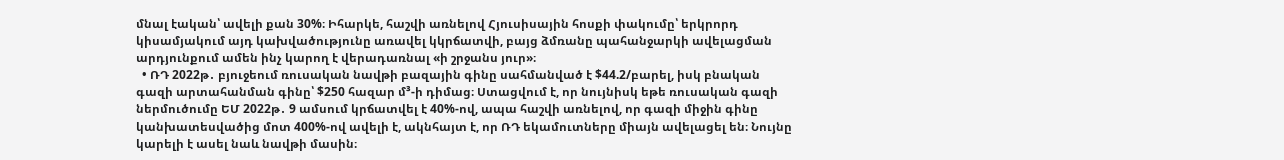մնալ էական՝ ավելի քան 30%։ Իհարկե, հաշվի առնելով Հյուսիսային հոսքի փակումը՝ երկրորդ կիսամյակում այդ կախվածությունը առավել կկրճատվի, բայց ձմռանը պահանջարկի ավելացման արդյունքում ամեն ինչ կարող է վերադառնալ «ի շրջանս յուր»։
  • ՌԴ 2022թ․ բյուջեում ռուսական նավթի բազային գինը սահմանված է $44.2/բարել, իսկ բնական գազի արտահանման գինը՝ $250 հազար մ³-ի դիմաց։ Ստացվում է, որ նույնիսկ եթե ռուսական գազի ներմուծումը ԵՄ 2022թ․ 9 ամսում կրճատվել է 40%-ով, ապա հաշվի առնելով, որ գազի միջին գինը կանխատեսվածից մոտ 400%-ով ավելի է, ակնհայտ է, որ ՌԴ եկամուտները միայն ավելացել են։ Նույնը կարելի է ասել նաև նավթի մասին։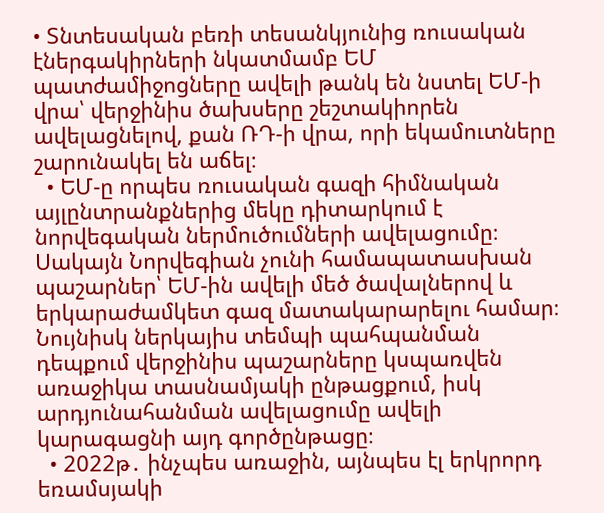• Տնտեսական բեռի տեսանկյունից ռուսական էներգակիրների նկատմամբ ԵՄ պատժամիջոցները ավելի թանկ են նստել ԵՄ-ի վրա՝ վերջինիս ծախսերը շեշտակիորեն ավելացնելով, քան ՌԴ-ի վրա, որի եկամուտները շարունակել են աճել։
  • ԵՄ-ը որպես ռուսական գազի հիմնական այլընտրանքներից մեկը դիտարկում է նորվեգական ներմուծումների ավելացումը։ Սակայն Նորվեգիան չունի համապատասխան պաշարներ՝ ԵՄ-ին ավելի մեծ ծավալներով և երկարաժամկետ գազ մատակարարելու համար։ Նույնիսկ ներկայիս տեմպի պահպանման դեպքում վերջինիս պաշարները կսպառվեն առաջիկա տասնամյակի ընթացքում, իսկ արդյունահանման ավելացումը ավելի կարագացնի այդ գործընթացը։
  • 2022թ․ ինչպես առաջին, այնպես էլ երկրորդ եռամսյակի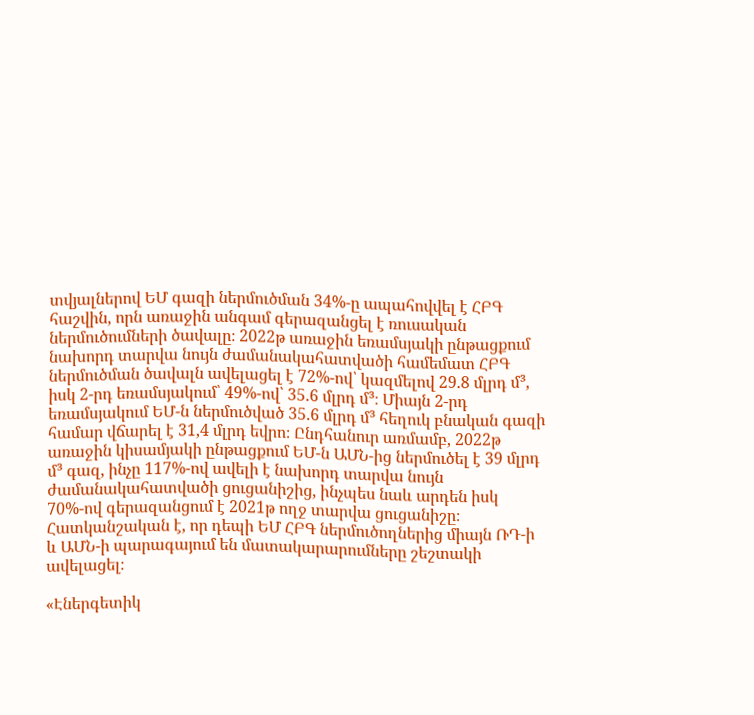տվյալներով ԵՄ գազի ներմուծման 34%-ը ապահովվել է ՀԲԳ հաշվին, որն առաջին անգամ գերազանցել է ռուսական ներմուծումների ծավալը։ 2022թ առաջին եռամսյակի ընթացքում նախորդ տարվա նույն ժամանակահատվածի համեմատ ՀԲԳ ներմուծման ծավալն ավելացել է 72%-ով՝ կազմելով 29.8 մլրդ մ³, իսկ 2-րդ եռամսյակում՝ 49%-ով՝ 35.6 մլրդ մ³։ Միայն 2-րդ եռամսյակում ԵՄ-ն ներմուծված 35.6 մլրդ մ³ հեղուկ բնական գազի համար վճարել է 31,4 մլրդ եվրո։ Ընդհանուր առմամբ, 2022թ առաջին կիսամյակի ընթացքում ԵՄ-ն ԱՄՆ-ից ներմուծել է 39 մլրդ մ³ գազ, ինչը 117%-ով ավելի է նախորդ տարվա նույն ժամանակահատվածի ցուցանիշից, ինչպես նաև արդեն իսկ 70%-ով գերազանցում է 2021թ ողջ տարվա ցուցանիշը։ Հատկանշական է, որ դեպի ԵՄ ՀԲԳ ներմուծողներից միայն ՌԴ-ի և ԱՄՆ-ի պարագայում են մատակարարումները շեշտակի ավելացել։

«Էներգետիկ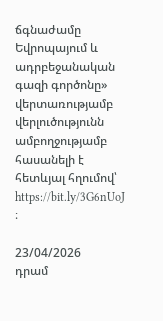ճգնաժամը Եվրոպայում և ադրբեջանական գազի գործոնը» վերտառությամբ վերլուծությունն ամբողջությամբ հասանելի է հետևյալ հղումով՝ https://bit.ly/3G6nUoJ ։

23/04/2026
դրամ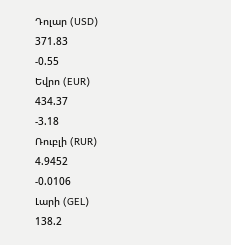Դոլար (USD)
371.83
-0.55
Եվրո (EUR)
434.37
-3.18
Ռուբլի (RUR)
4.9452
-0.0106
Լարի (GEL)
138.2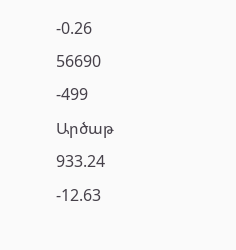-0.26
56690
-499
Արծաթ
933.24
-12.63